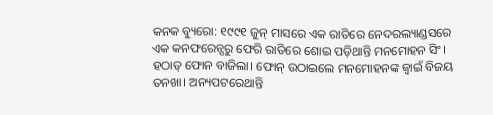କନକ ବ୍ୟୁରୋ: ୧୯୯୧ ଜୁନ୍‌ ମାସରେ ଏକ ରାତିରେ ନେଦରଲ୍ୟାଣ୍ଡସରେ ଏକ କନଫରେନ୍ସରୁ ଫେରି ରାତିରେ ଶୋଇ ପଡ଼ିଥାନ୍ତି ମନମୋହନ ସିଂ। ହଠାତ୍‌ ଫୋନ ବାଜିଲା। ଫୋନ୍‌ ଉଠାଇଲେ ମନମୋହନଙ୍କ ଜ୍ୱାଇଁ ବିଜୟ ତନଖା। ଅନ୍ୟପଟରେଥାନ୍ତି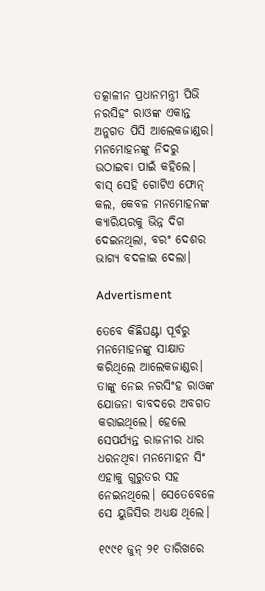ତତ୍କାଳୀନ ପ୍ରଧାନମନ୍ତ୍ରୀ ପିଭି ନରସିହଂ ରାଓଙ୍କ ଏକାନ୍ତ ଅନୁଗତ ପିସି ଆଲେକଜାଣ୍ଡର। ମନମୋହନଙ୍କୁ ନିଦରୁ ଉଠାଇବା ପାଇଁ କହିଲେ। ବାସ୍‌ ସେହି ଗୋଟିଏ ଫୋନ୍‌ କଲ, କେବଳ ମନମୋହନଙ୍କ କ୍ୟାରିୟରକୁ ଭିନ୍ନ ଦିଗ ଦେଇନଥିଲା, ବରଂ ଦେଶର ଭାଗ୍ୟ ବଦଳାଇ ଦେଲା।

Advertisment

ତେବେ କିଛିଘଣ୍ଟା ପୂର୍ବରୁ ମନମୋହନଙ୍କୁ ସାକ୍ଷାତ କରିଥିଲେ ଆଲେକଜାଣ୍ଡର। ତାଙ୍କୁ ନେଇ ନରସିଂହ ରାଓଙ୍କ ଯୋଜନା ବାବଦରେ ଅବଗତ କରାଇଥିଲେ। ହେଲେ ସେପର୍ଯ୍ୟନ୍ତ ରାଜନୀର ଧାର ଧରନଥିବା ମନମୋହନ ସିଂ ଏହାକୁ ଗୁରୁତର ସହ ନେଇନଥିଲେ। ସେତେବେଳେ ସେ ୟୁଜିସିର ଅଧ୍ୟକ୍ଷ ଥିଲେ।

୧୯୯୧ ଜୁନ୍ ୨୧ ତାରିଖରେ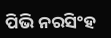ପିଭି ନରସିଂହ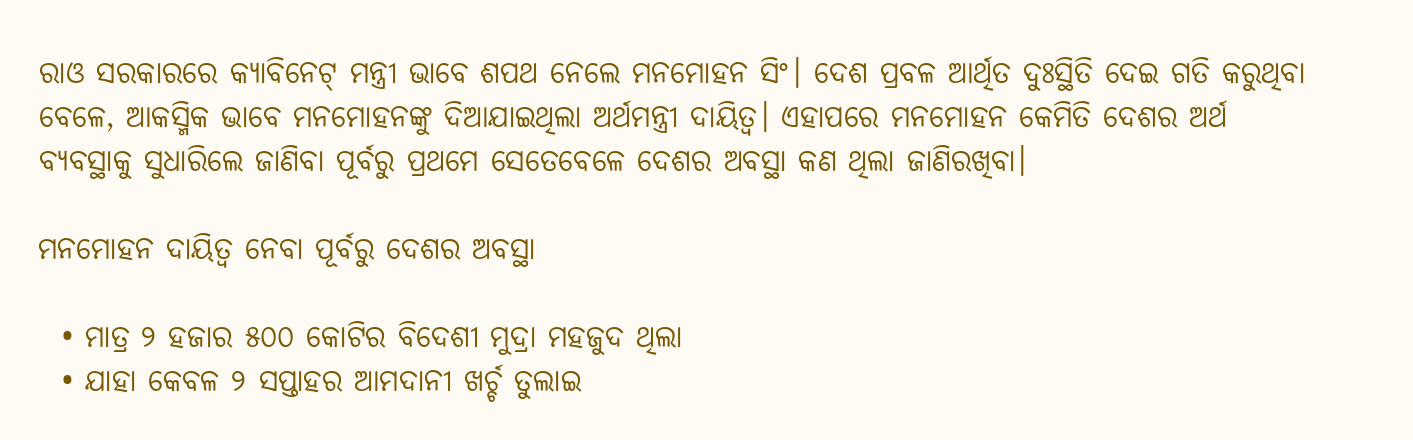ରାଓ ସରକାରରେ କ୍ୟାବିନେଟ୍‌ ମନ୍ତ୍ରୀ ଭାବେ ଶପଥ ନେଲେ ମନମୋହନ ସିଂ। ଦେଶ ପ୍ରବଳ ଆର୍ଥିତ ଦୁଃସ୍ଥିତି ଦେଇ ଗତି କରୁଥିବା ବେଳେ, ଆକସ୍ମିକ ଭାବେ ମନମୋହନଙ୍କୁ ଦିଆଯାଇଥିଲା ଅର୍ଥମନ୍ତ୍ରୀ ଦାୟିତ୍ୱ। ଏହାପରେ ମନମୋହନ କେମିତି ଦେଶର ଅର୍ଥ ବ୍ୟବସ୍ଥାକୁ ସୁଧାରିଲେ ଜାଣିବା ପୂର୍ବରୁ ପ୍ରଥମେ ସେତେବେଳେ ଦେଶର ଅବସ୍ଥା କଣ ଥିଲା ଜାଣିରଖିବା।

ମନମୋହନ ଦାୟିତ୍ୱ ନେବା ପୂର୍ବରୁ ଦେଶର ଅବସ୍ଥା

  • ମାତ୍ର ୨ ହଜାର ୫୦୦ କୋଟିର ବିଦେଶୀ ମୁଦ୍ରା ମହଜୁଦ ଥିଲା
  • ଯାହା କେବଳ ୨ ସପ୍ତାହର ଆମଦାନୀ ଖର୍ଚ୍ଚ ତୁଲାଇ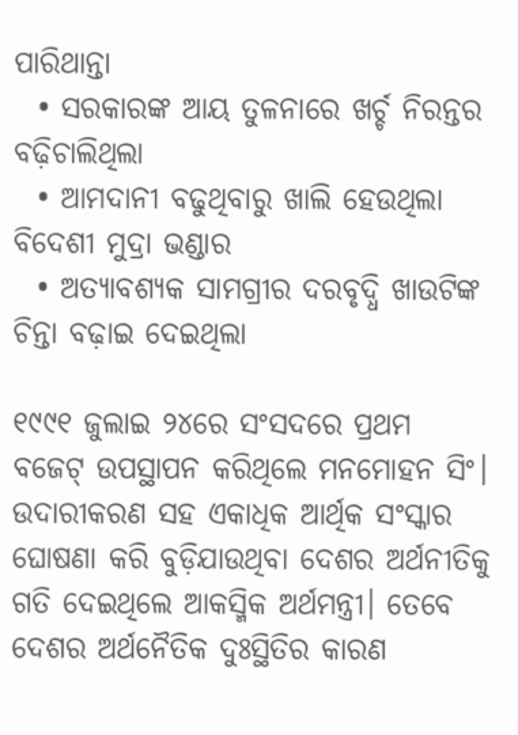ପାରିଥାନ୍ତା
  • ସରକାରଙ୍କ ଆୟ ତୁଳନାରେ ଖର୍ଚ୍ଚ ନିରନ୍ତର ବଢ଼ିଚାଲିଥିଲା
  • ଆମଦାନୀ ବଢୁଥିବାରୁ ଖାଲି ହେଉଥିଲା ବିଦେଶୀ ମୁଦ୍ରା ଭଣ୍ଡାର
  • ଅତ୍ୟାବଶ୍ୟକ ସାମଗ୍ରୀର ଦରବୃଦ୍ଧି ଖାଉଟିଙ୍କ ଚିନ୍ତା ବଢ଼ାଇ ଦେଇଥିଲା

୧୯୯୧ ଜୁଲାଇ ୨୪ରେ ସଂସଦରେ ପ୍ରଥମ ବଜେଟ୍‌ ଉପସ୍ଥାପନ କରିଥିଲେ ମନମୋହନ ସିଂ। ଉଦାରୀକରଣ ସହ ଏକାଧିକ ଆର୍ଥିକ ସଂସ୍କାର ଘୋଷଣା କରି ବୁଡ଼ିଯାଉଥିବା ଦେଶର ଅର୍ଥନୀତିକୁ ଗତି ଦେଇଥିଲେ ଆକସ୍ମିକ ଅର୍ଥମନ୍ତ୍ରୀ। ତେବେ ଦେଶର ଅର୍ଥନୈତିକ ଦୁଃସ୍ଥିତିର କାରଣ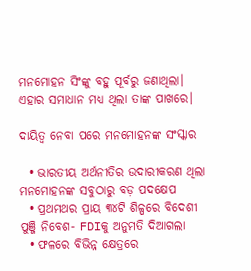ମନମୋହନ ସିଂଙ୍କୁ ବହୁ ପୂର୍ବରୁ ଜଣାଥିଲା। ଏହାର ସମାଧାନ ମଧ୍ୟ ଥିଲା ତାଙ୍କ ପାଖରେ।

ଦାୟିତ୍ୱ ନେବା ପରେ ମନମୋହନଙ୍କ ସଂସ୍କାର

  • ଭାରତୀୟ ଅର୍ଥନୀତିର ଉଦାରୀକରଣ ଥିଲା ମନମୋହନଙ୍କ ସବୁଠାରୁ ବଡ଼ ପଦକ୍ଷେପ
  • ପ୍ରଥମଥର ପ୍ରାୟ ୩୪ଟି ଶିଳ୍ପରେ ବିଦେଶୀ ପୁଞ୍ଜି ନିବେଶ- FDIକୁ ଅନୁମତି ଦିଆଗଲା
  • ଫଳରେ ବିଭିନ୍ନ କ୍ଷେତ୍ରରେ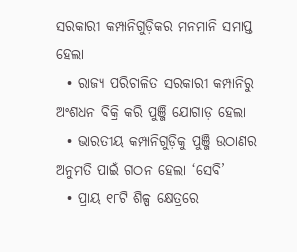ସରକାରୀ କମ୍ପାନିଗୁଡ଼ିକର ମନମାନି ସମାପ୍ତ ହେଲା
  • ରାଜ୍ୟ ପରିଚାଳିତ ସରକାରୀ କମ୍ପାନିରୁ ଅଂଶଧନ ବିକ୍ରି କରି ପୁଞ୍ଜି ଯୋଗାଡ଼ ହେଲା
  • ଭାରତୀୟ କମ୍ପାନିଗୁଡ଼ିକୁ ପୁଞ୍ଜି ଉଠାଣର ଅନୁମତି ପାଇଁ ଗଠନ ହେଲା ‘ସେବି’
  • ପ୍ରାୟ ୧୮ଟି ଶିଳ୍ପ କ୍ଷେତ୍ରରେ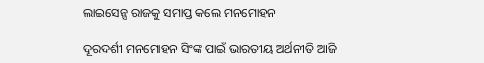ଲାଇସେନ୍ସ ରାଜକୁ ସମାପ୍ତ କଲେ ମନମୋହନ

ଦୂରଦର୍ଶୀ ମନମୋହନ ସିଂଙ୍କ ପାଇଁ ଭାରତୀୟ ଅର୍ଥନୀତି ଆଜି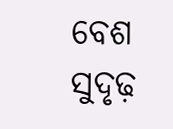ବେଶ ସୁଦୃଢ଼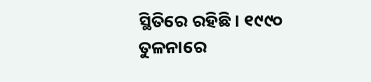ସ୍ଥିତିରେ ରହିଛି। ୧୯୯୦ ତୁଳନାରେ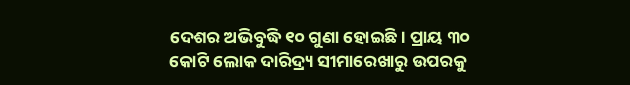ଦେଶର ଅଭିବୁଦ୍ଧି ୧୦ ଗୁଣା ହୋଇଛି। ପ୍ରାୟ ୩୦ କୋଟି ଲୋକ ଦାରିଦ୍ର୍ୟ ସୀମାରେଖାରୁ ଉପରକୁ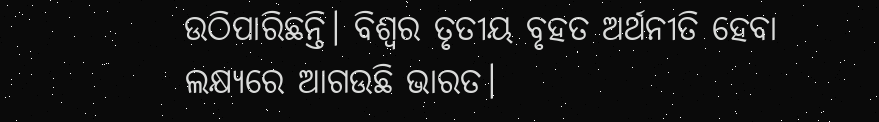ଉଠିପାରିଛନ୍ତି। ବିଶ୍ୱର ତୃତୀୟ ବୃହତ ଅର୍ଥନୀତି ହେବା ଲକ୍ଷ୍ୟରେ ଆଗଉଛି ଭାରତ।